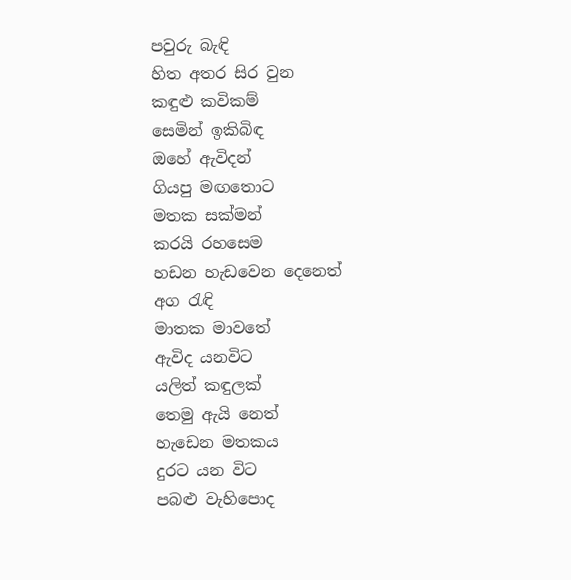පවුරු බැඳි
හිත අතර සිර වුන
කඳුළු කවිකම්
සෙමින් ඉකිබිඳ
ඔහේ ඇවිදන්
ගියපු මඟතොට
මතක සක්මන්
කරයි රහසෙම
හඩන හැඩවෙන දෙනෙත්
අග රැඳි
මාතක මාවතේ
ඇවිද යනවිට
යලිත් කඳුලක්
තෙමු ඇයි නෙත්
හැඩෙන මතකය
දුරට යන විට
පබළු වැහිපොද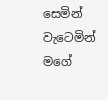සෙමින් වැටෙමින්
මගේ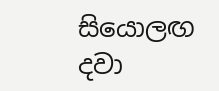සියොලඟ දවා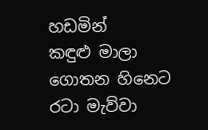හඩමින්
කඳුළු මාලා
ගොතන හිනෙට
රටා මැව්වා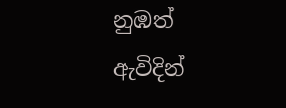නුඹත් ඇවිදින්